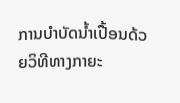ການບຳບັດນ້ຳເປື້ອນດ້ວຍວິທີທາງກາຍະ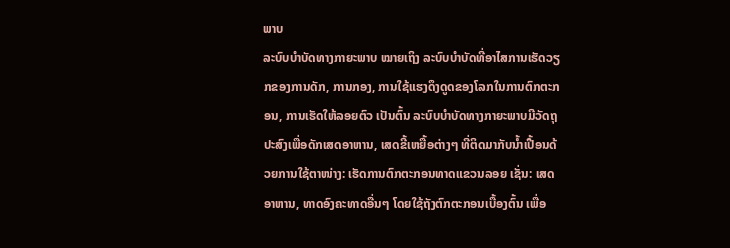ພາບ
ລະບົບບຳບັດທາງກາຍະພາບ ໝາຍເຖິງ ລະບົບບຳບັດທີ່ອາໄສການເຮັດວຽກຂອງການດັກ, ການກອງ, ການໃຊ້ແຮງດຶງດູດຂອງໂລກໃນການຕົກຕະກອນ, ການເຮັດໃຫ້ລອຍຕົວ ເປັນຕົ້ນ ລະບົບບຳບັດທາງກາຍະພາບມີວັດຖຸປະສົງເພື່ອດັກເສດອາຫານ, ເສດຂີ້ເຫຍື້ອຕ່າງໆ ທີ່ຕິດມາກັບນ້ຳເປື້ອນດ້ວຍການໃຊ້ຕາໜ່າງ: ເຮັດການຕົກຕະກອນທາດແຂວນລອຍ ເຊັ່ນ: ເສດອາຫານ, ທາດອົງຄະທາດອື່ນໆ ໂດຍໃຊ້ຖັງຕົກຕະກອນເບື້ອງຕົ້ນ ເພື່ອ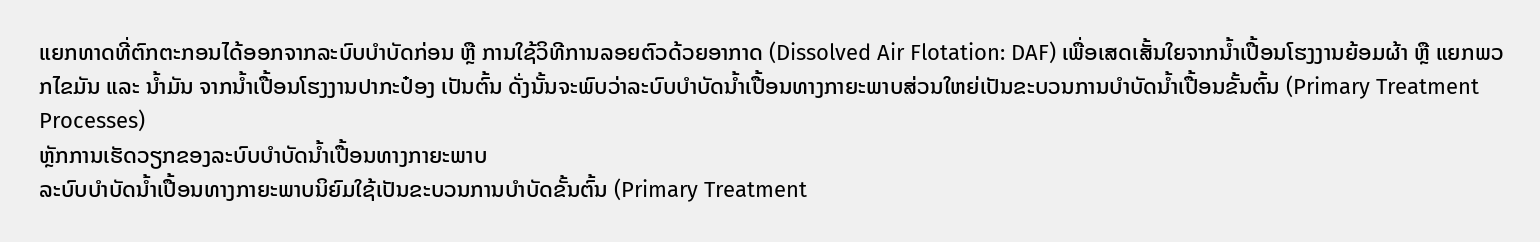ແຍກທາດທີ່ຕົກຕະກອນໄດ້ອອກຈາກລະບົບບຳບັດກ່ອນ ຫຼື ການໃຊ້ວິທີການລອຍຕົວດ້ວຍອາກາດ (Dissolved Air Flotation: DAF) ເພື່ອເສດເສັ້ນໃຍຈາກນ້ຳເປື້ອນໂຮງງານຍ້ອມຜ້າ ຫຼື ແຍກພວກໄຂມັນ ແລະ ນ້ຳມັນ ຈາກນ້ຳເປື້ອນໂຮງງານປາກະປ໋ອງ ເປັນຕົ້ນ ດັ່ງນັ້ນຈະພົບວ່າລະບົບບຳບັດນ້ຳເປື້ອນທາງກາຍະພາບສ່ວນໃຫຍ່ເປັນຂະບວນການບຳບັດນ້ຳເປື້ອນຂັ້ນຕົ້ນ (Primary Treatment Processes)
ຫຼັກການເຮັດວຽກຂອງລະບົບບຳບັດນ້ຳເປື້ອນທາງກາຍະພາບ
ລະບົບບຳບັດນ້ຳເປື້ອນທາງກາຍະພາບນິຍົມໃຊ້ເປັນຂະບວນການບຳບັດຂັ້ນຕົ້ນ (Primary Treatment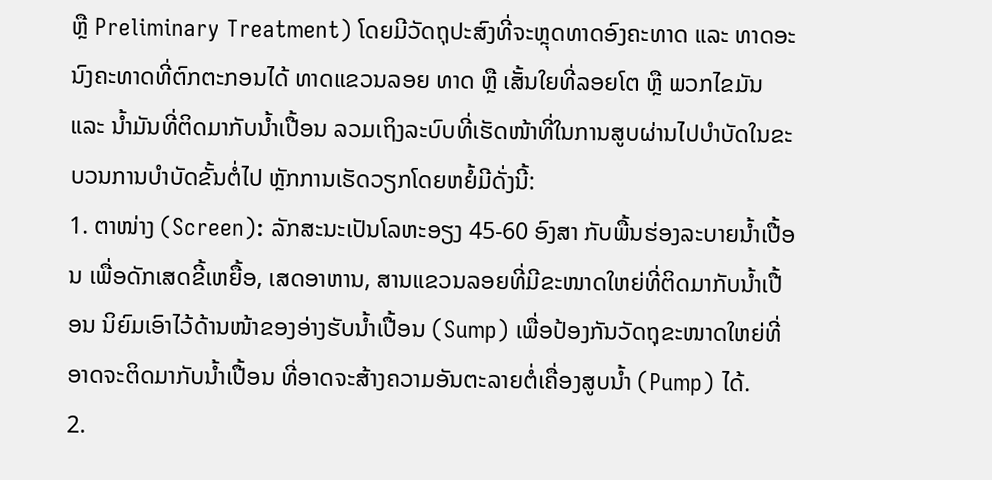ຫຼື Preliminary Treatment) ໂດຍມີວັດຖຸປະສົງທີ່ຈະຫຼຸດທາດອົງຄະທາດ ແລະ ທາດອະນົງຄະທາດທີ່ຕົກຕະກອນໄດ້ ທາດແຂວນລອຍ ທາດ ຫຼື ເສັ້ນໃຍທີ່ລອຍໂຕ ຫຼື ພວກໄຂມັນ ແລະ ນ້ຳມັນທີ່ຕິດມາກັບນ້ຳເປື້ອນ ລວມເຖິງລະບົບທີ່ເຮັດໜ້າທີ່ໃນການສູບຜ່ານໄປບຳບັດໃນຂະບວນການບຳບັດຂັ້ນຕໍ່ໄປ ຫຼັກການເຮັດວຽກໂດຍຫຍໍ້ມີດັ່ງນີ້:
1. ຕາໜ່າງ (Screen): ລັກສະນະເປັນໂລຫະອຽງ 45-60 ອົງສາ ກັບພື້ນຮ່ອງລະບາຍນ້ຳເປື້ອນ ເພື່ອດັກເສດຂີ້ເຫຍື້ອ, ເສດອາຫານ, ສານແຂວນລອຍທີ່ມີຂະໜາດໃຫຍ່ທີ່ຕິດມາກັບນ້ຳເປື້ອນ ນິຍົມເອົາໄວ້ດ້ານໜ້າຂອງອ່າງຮັບນ້ຳເປື້ອນ (Sump) ເພື່ອປ້ອງກັນວັດຖຸຂະໜາດໃຫຍ່ທີ່ອາດຈະຕິດມາກັບນ້ຳເປື້ອນ ທີ່ອາດຈະສ້າງຄວາມອັນຕະລາຍຕໍ່ເຄື່ອງສູບນ້ຳ (Pump) ໄດ້.
2.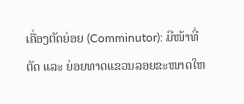ເຄື່ອງຕັດຍ່ອຍ (Comminutor): ມີໜ້າທີ່ຕັດ ແລະ ຍ່ອຍທາດແຂວນລອຍຂະໜາດໃຫ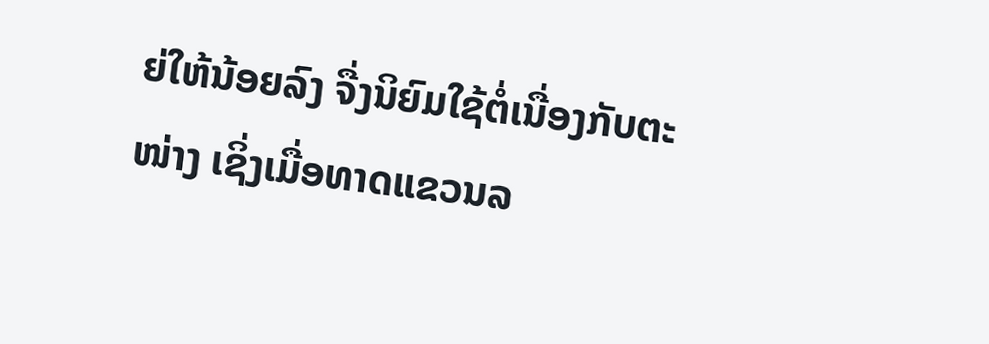ຍ່ໃຫ້ນ້ອຍລົງ ຈື່ງນິຍົມໃຊ້ຕໍ່ເນື່ອງກັບຕະໜ່າງ ເຊິ່ງເມື່ອທາດແຂວນລ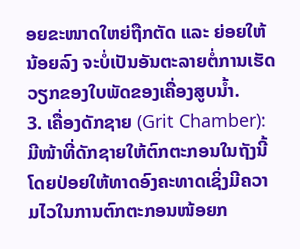ອຍຂະໜາດໃຫຍ່ຖືກຕັດ ແລະ ຍ່ອຍໃຫ້ນ້ອຍລົງ ຈະບໍ່ເປັນອັນຕະລາຍຕໍ່ການເຮັດວຽກຂອງໃບພັດຂອງເຄື່ອງສູບນ້ຳ.
3. ເຄື່ອງດັກຊາຍ (Grit Chamber): ມີໜ້າທີ່ດັກຊາຍໃຫ້ຕົກຕະກອນໃນຖັງນີ້ ໂດຍປ່ອຍໃຫ້ທາດອົງຄະທາດເຊິ່ງມີຄວາມໄວໃນການຕົກຕະກອນໜ້ອຍກ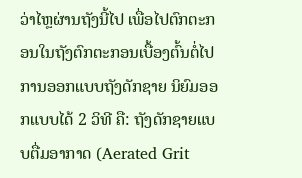ວ່າໄຫຼຜ່ານຖັງນີ້ໄປ ເພື່ອໄປຕົກຕະກອນໃນຖັງຕົກຕະກອນເບື້ອງຕົ້ນຕໍ່ໄປ ການອອກແບບຖັງດັກຊາຍ ນິຍົມອອກແບບໄດ້ 2 ວິທີ ຄື: ຖັງດັກຊາຍແບບຕື່ມອາກາດ (Aerated Grit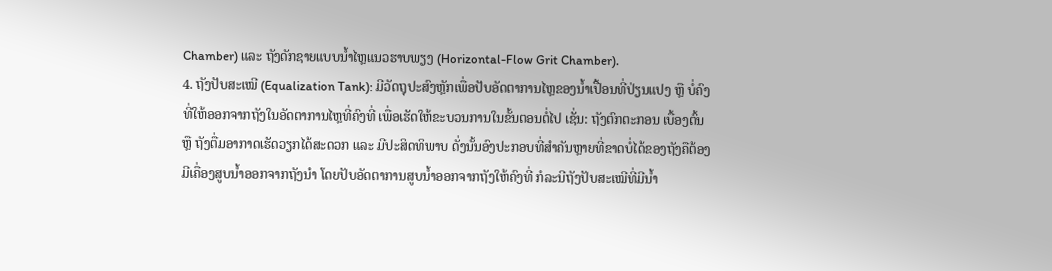Chamber) ແລະ ຖັງດັກຊາຍແບບນ້ຳໄຫຼແນວຮາບພຽງ (Horizontal-Flow Grit Chamber).
4. ຖັງປັບສະເໝີ (Equalization Tank): ມີວັດຖຸປະສົງຫຼັກເພື່ອປັບອັດຕາການໄຫຼຂອງນ້ຳເປື້ອນທີ່ປ່ຽນແປງ ຫຼື ບໍ່ຄົງທີ່ໃຫ້ອອກຈາກຖັງໃນອັດຕາການໄຫຼທີ່ຄົງທີ່ ເພື່ອເຮັດໃຫ້ຂະບວນການໃນຂັ້ນຕອນຕໍ່ໄປ ເຊັ່ນ: ຖັງຕົກຕະກອນ ເບື້ອງຕົ້ນ ຫຼື ຖັງຕື່ມອາກາດເຮັດວຽກໄດ້ສະດວກ ແລະ ມີປະສິດທິພາບ ດັ່ງນັ້ນອົງປະກອບທີ່ສຳຄັນຫຼາຍທີ່ຂາດບໍ່ໄດ້ຂອງຖັງຄືຕ້ອງມີເຄື່ອງສູບນ້ຳອອກຈາກຖັງນຳ ໂດຍປັບອັດຕາການສູບນ້ຳອອກຈາກຖັງໃຫ້ຄົງທີ່ ກໍລະນີຖັງປັບສະເໝີທີ່ມີນ້ຳ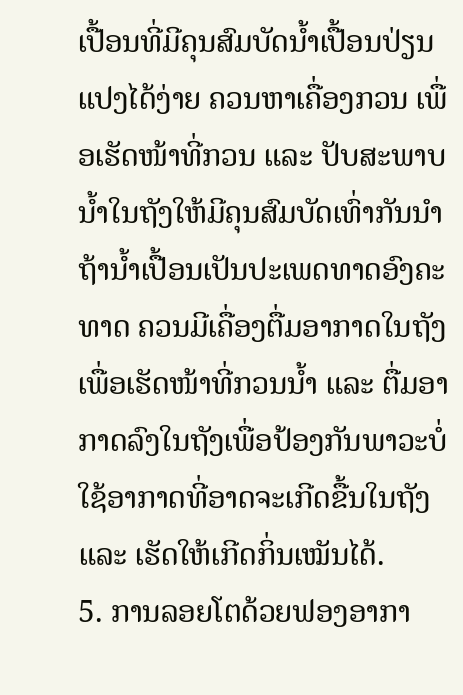ເປື້ອນທີ່ມີຄຸນສົມບັດນ້ຳເປື້ອນປ່ຽນແປງໄດ້ງ່າຍ ຄວນຫາເຄື່ອງກວນ ເພື່ອເຮັດໜ້າທີ່ກວນ ແລະ ປັບສະພາບນ້ຳໃນຖັງໃຫ້ມີຄຸນສົມບັດເທົ່າກັນນຳ ຖ້ານ້ຳເປື້ອນເປັນປະເພດທາດອົງຄະທາດ ຄວນມີເຄື່ອງຕື່ມອາກາດໃນຖັງເພື່ອເຮັດໜ້າທີ່ກວນນ້ຳ ແລະ ຕື່ມອາກາດລົງໃນຖັງເພື່ອປ້ອງກັນພາວະບໍ່ໃຊ້ອາກາດທີ່ອາດຈະເກີດຂື້ນໃນຖັງ ແລະ ເຮັດໃຫ້ເກີດກິ່ນເໝັນໄດ້.
5. ການລອຍໂຕດ້ວຍຟອງອາກາ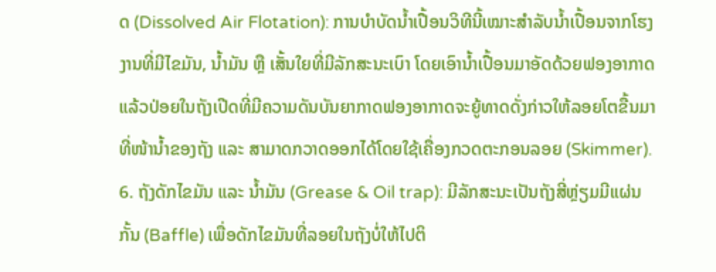ດ (Dissolved Air Flotation): ການບຳບັດນ້ຳເປື້ອນວິທີນີ້ເໝາະສຳລັບນ້ຳເປື້ອນຈາກໂຮງງານທີ່ມີໄຂມັນ, ນ້ຳມັນ ຫຼື ເສັ້ນໃຍທີ່ມີລັກສະນະເບົາ ໂດຍເອົານ້ຳເປື້ອນມາອັດດ້ວຍຟອງອາກາດ ແລ້ວປ່ອຍໃນຖັງເປີດທີ່ມີຄວາມດັນບັນຍາກາດຟອງອາກາດຈະຍູ້ທາດດັ່ງກ່າວໃຫ້ລອຍໂຕຂື້ນມາທີ່ໜ້ານ້ຳຂອງຖັງ ແລະ ສາມາດກວາດອອກໄດ້ໂດຍໃຊ້ເຄື່ອງກວດຕະກອນລອຍ (Skimmer).
6. ຖັງດັກໄຂມັນ ແລະ ນ້ຳມັນ (Grease & Oil trap): ມີລັກສະນະເປັນຖັງສີ່ຫຼ່ຽມມີແຜ່ນກັ້ນ (Baffle) ເພື່ອດັກໄຂມັນທີ່ລອຍໃນຖັງບໍ່ໃຫ້ໄປຕິ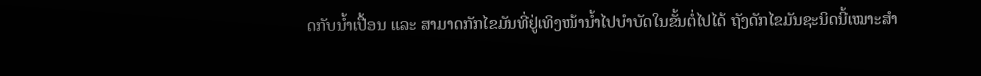ດກັບນ້ຳເປື້ອນ ແລະ ສາມາດກັກໄຂມັນທີ່ຢູ່ເທິງໜ້ານ້ຳໄປບຳບັດໃນຂັ້ນຕໍ່ໄປໄດ້ ຖັງດັກໄຂມັນຊະນິດນີ້ເໝາະສຳ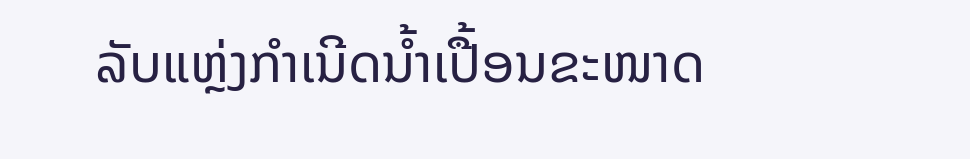ລັບແຫຼ່ງກຳເນີດນ້ຳເປື້ອນຂະໜາດ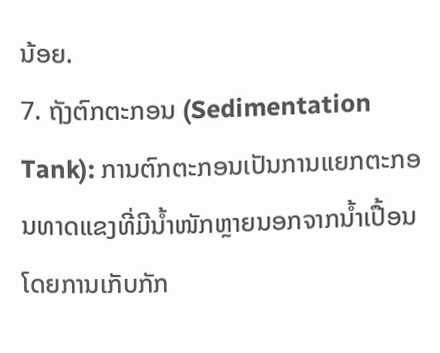ນ້ອຍ.
7. ຖັງຕົກຕະກອນ (Sedimentation Tank): ການຕົກຕະກອນເປັນການແຍກຕະກອນທາດແຂງທີ່ມີນ້ຳໜັກຫຼາຍນອກຈາກນ້ຳເປື້ອນ ໂດຍການເກັບກັກ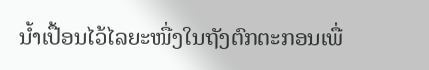ນ້ຳເປື້ອນໄວ້ໄລຍະໜື່ງໃນຖັງຕົກຕະກອນເພື່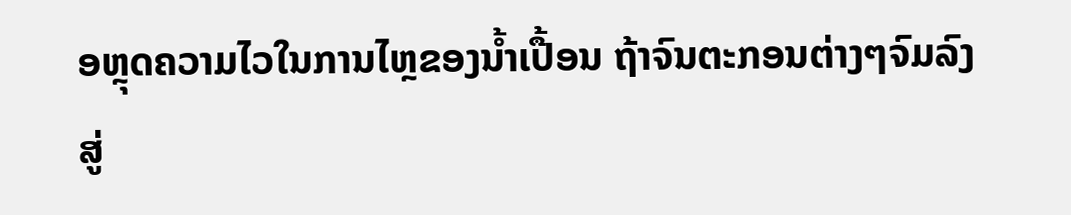ອຫຼຸດຄວາມໄວໃນການໄຫຼຂອງນ້ຳເປື້ອນ ຖ້າຈົນຕະກອນຕ່າງໆຈົມລົງສູ່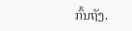ກົ້ນຖັງ.